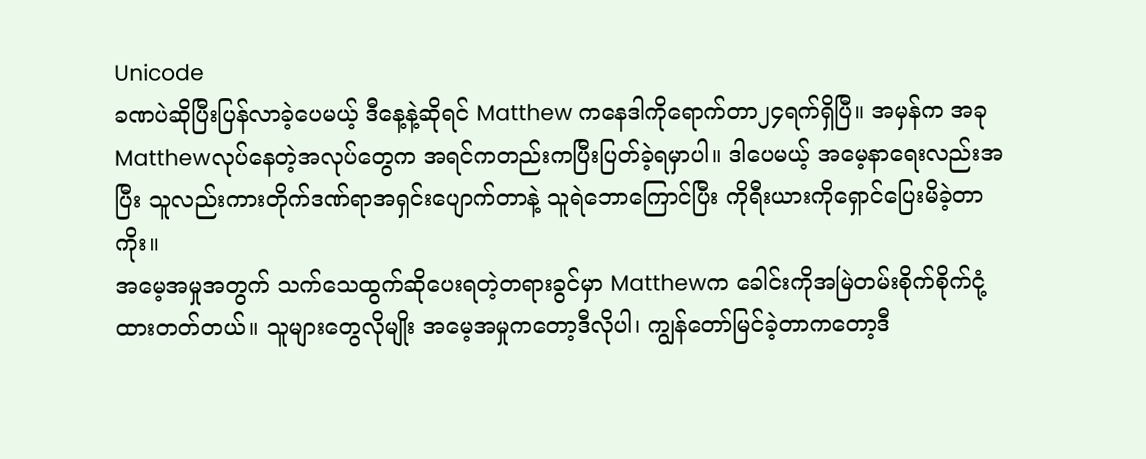Unicode
ခဏပဲဆိုပြီးပြန်လာခဲ့ပေမယ့် ဒီနေ့နဲ့ဆိုရင် Matthew ကနေဒါကိုရောက်တာ၂၄ရက်ရှိပြီ။ အမှန်က အခုMatthewလုပ်နေတဲ့အလုပ်တွေက အရင်ကတည်းကပြီးပြတ်ခဲ့ရမှာပါ။ ဒါပေမယ့် အမေ့နာရေးလည်းအပြီး သူလည်းကားတိုက်ဒဏ်ရာအရှင်းပျောက်တာနဲ့ သူရဲဘောကြောင်ပြီး ကိုရီးယားကိုရှောင်ပြေးမိခဲ့တာကိုး။
အမေ့အမှုအတွက် သက်သေထွက်ဆိုပေးရတဲ့တရားခွင်မှာ Matthewက ခေါင်းကိုအမြဲတမ်းစိုက်စိုက်ငုံ့ထားတတ်တယ်။ သူများတွေလိုမျိုး အမေ့အမှုကတော့ဒီလိုပါ၊ ကျွန်တော်မြင်ခဲ့တာကတော့ဒီ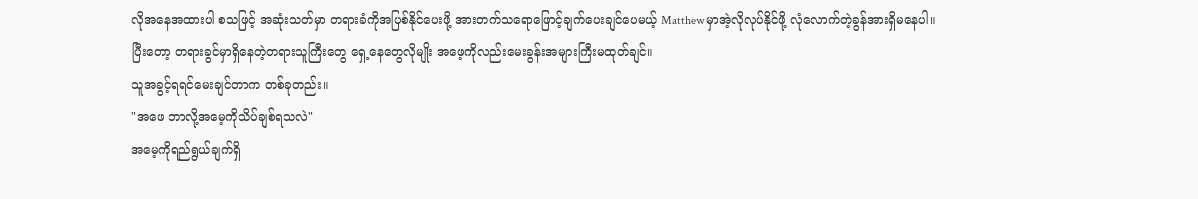လိုအနေအထားပါ စသဖြင့် အဆုံးသတ်မှာ တရားခံကိုအပြစ်နိုင်ပေးဖို့ အားတက်သရောဖြောင့်ချက်ပေးချင်ပေမယ့် Matthewမှာအဲ့လိုလုပ်နိုင်ဖို့ လုံလောက်တဲ့ခွန်အားရှိမနေပါ။
ပြီးတော့ တရားခွင်မှာရှိနေတဲ့တရားသူကြီးတွေ ရှေ့နေတွေလိုမျိုး အဖေ့ကိုလည်းမေးခွန်းအများကြီးမထုတ်ချင်။
သူအခွင့်ရရင်မေးချင်တာက တစ်ခုတည်း။
"အဖေ ဘာလို့အမေ့ကိုသိပ်ချစ်ရသလဲ"
အမေ့ကိုရည်ရွယ်ချက်ရှိ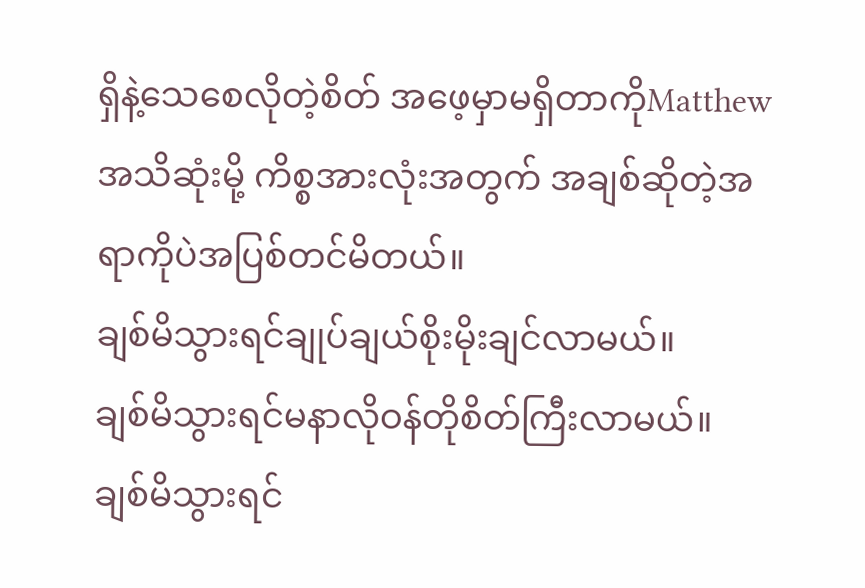ရှိနဲ့သေစေလိုတဲ့စိတ် အဖေ့မှာမရှိတာကိုMatthewအသိဆုံးမို့ ကိစ္စအားလုံးအတွက် အချစ်ဆိုတဲ့အရာကိုပဲအပြစ်တင်မိတယ်။
ချစ်မိသွားရင်ချုပ်ချယ်စိုးမိုးချင်လာမယ်။
ချစ်မိသွားရင်မနာလိုဝန်တိုစိတ်ကြီးလာမယ်။
ချစ်မိသွားရင်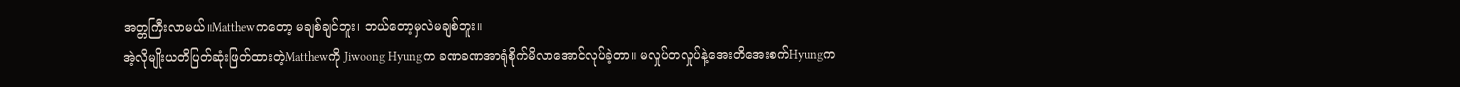အတ္တကြီးလာမယ်။Matthewကတော့ မချစ်ချင်ဘူး၊ ဘယ်တော့မှလဲမချစ်ဘူး။
အဲ့လိုမျိုးယတိပြတ်ဆုံးဖြတ်ထားတဲ့Matthewကို Jiwoong Hyungက ခဏခဏအာရုံစိုက်မိလာအောင်လုပ်ခဲ့တာ။ မလှုပ်တလှုပ်နဲ့အေးတိအေးစက်Hyungက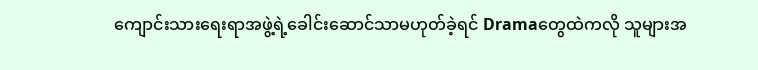ကျောင်းသားရေးရာအဖွဲ့ရဲ့ခေါင်းဆောင်သာမဟုတ်ခဲ့ရင် Dramaတွေထဲကလို သူများအ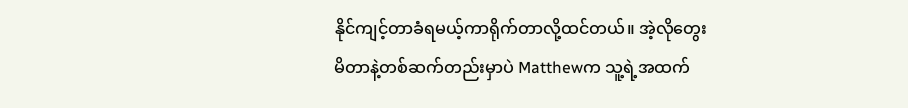နိုင်ကျင့်တာခံရမယ့်ကာရိုက်တာလို့ထင်တယ်။ အဲ့လိုတွေးမိတာနဲ့တစ်ဆက်တည်းမှာပဲ Matthewက သူ့ရဲ့အထက်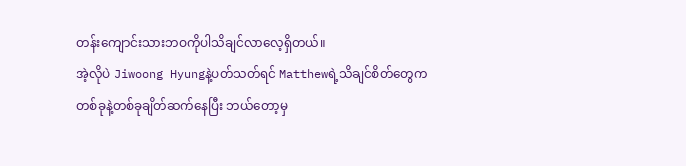တန်းကျောင်းသားဘဝကိုပါသိချင်လာလေ့ရှိတယ်။
အဲ့လိုပဲ Jiwoong Hyungနဲ့ပတ်သတ်ရင် Matthewရဲ့သိချင်စိတ်တွေက တစ်ခုနဲ့တစ်ခုချိတ်ဆက်နေပြီး ဘယ်တော့မှ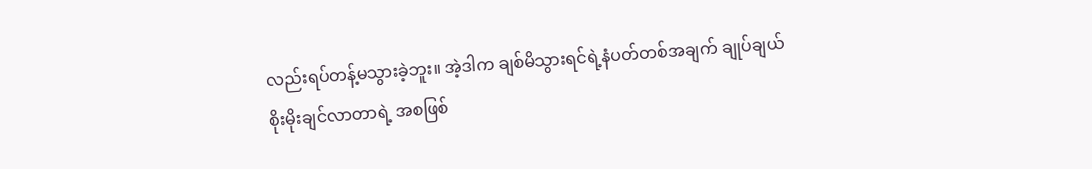လည်းရပ်တန့်မသွားခဲ့ဘူး။ အဲ့ဒါက ချစ်မိသွားရင်ရဲ့နံပတ်တစ်အချက် ချုပ်ချယ်စိုးမိုးချင်လာတာရဲ့ အစဖြစ်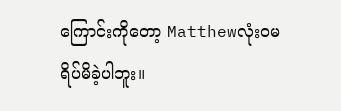ကြောင်းကိုတော့ Matthewလုံးဝမရိပ်မိခဲ့ပါဘူး။